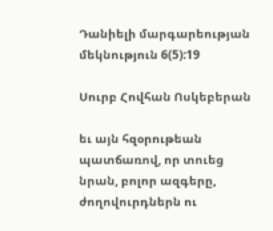Դանիելի մարգարեության մեկնություն 6(5):19

Սուրբ Հովհան Ոսկեբերան

եւ այն հզօրութեան պատճառով, որ տուեց նրան, բոլոր ազգերը, ժողովուրդներն ու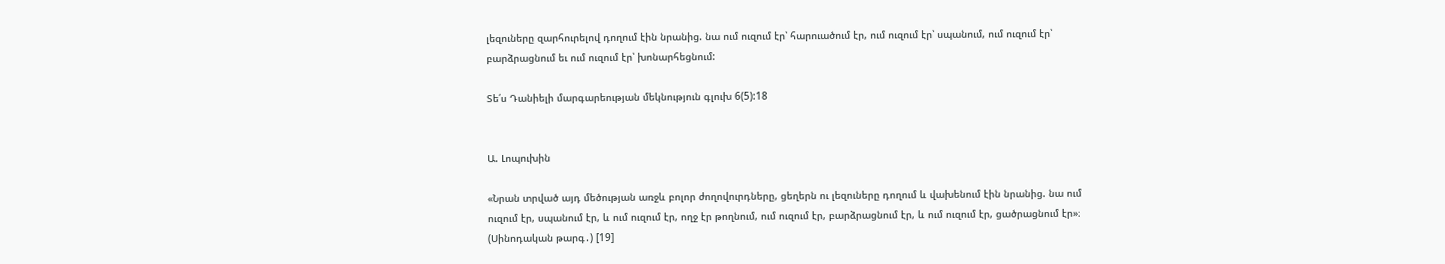լեզուները զարհուրելով դողում էին նրանից. նա ում ուզում էր՝ հարուածում էր, ում ուզում էր՝ սպանում, ում ուզում էր՝ բարձրացնում եւ ում ուզում էր՝ խոնարհեցնում:

Տե՛ս Դանիելի մարգարեության մեկնություն գլուխ 6(5):18


Ա. Լոպուխին

«Նրան տրված այդ մեծության առջև բոլոր ժողովուրդները, ցեղերն ու լեզուները դողում և վախենում էին նրանից. նա ում ուզում էր, սպանում էր, և ում ուզում էր, ողջ էր թողնում, ում ուզում էր, բարձրացնում էր, և ում ուզում էր, ցածրացնում էր»։ (Սինոդական թարգ․) [19]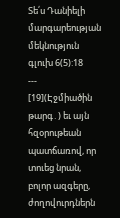Տե՛ս Դանիելի մարգարեության մեկնություն գլուխ 6(5):18
---
[19](Էջմիածին թարգ․) եւ այն հզօրութեան պատճառով, որ տուեց նրան, բոլոր ազգերը, ժողովուրդներն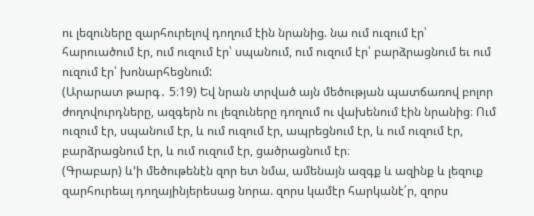ու լեզուները զարհուրելով դողում էին նրանից. նա ում ուզում էր՝ հարուածում էր, ում ուզում էր՝ սպանում, ում ուզում էր՝ բարձրացնում եւ ում ուզում էր՝ խոնարհեցնում:
(Արարատ թարգ․ 5։19) Եվ նրան տրված այն մեծության պատճառով բոլոր ժողովուրդները, ազգերն ու լեզուները դողում ու վախենում էին նրանից։ Ում ուզում էր, սպանում էր, և ում ուզում էր, ապրեցնում էր, և ում ուզում էր, բարձրացնում էր, և ում ուզում էր, ցածրացնում էր։
(Գրաբար) և’ի մեծութենէն զոր ետ նմա, ամենայն ազգք և ազինք և լեզուք զարհուրեալ դողայինյերեսաց նորա. զորս կամէր հարկանէ՛ր, զորս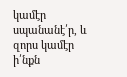կամէր սպանանէ՛ր, և զորս կամէր ի՛նքն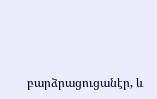բարձրացուցանէր, և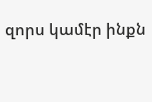զորս կամէր ինքն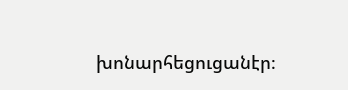խոնարհեցուցանէր։